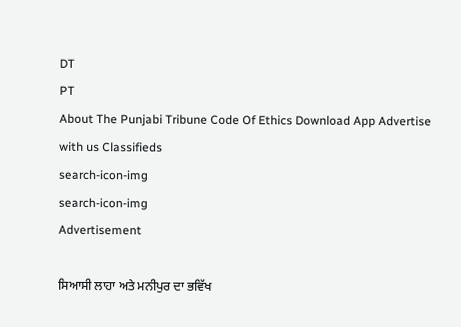DT
PT
About The Punjabi Tribune Code Of Ethics Download App Advertise with us Classifieds
search-icon-img
search-icon-img
Advertisement

ਸਿਆਸੀ ਲਾਹਾ ਅਤੇ ਮਨੀਪੁਰ ਦਾ ਭਵਿੱਖ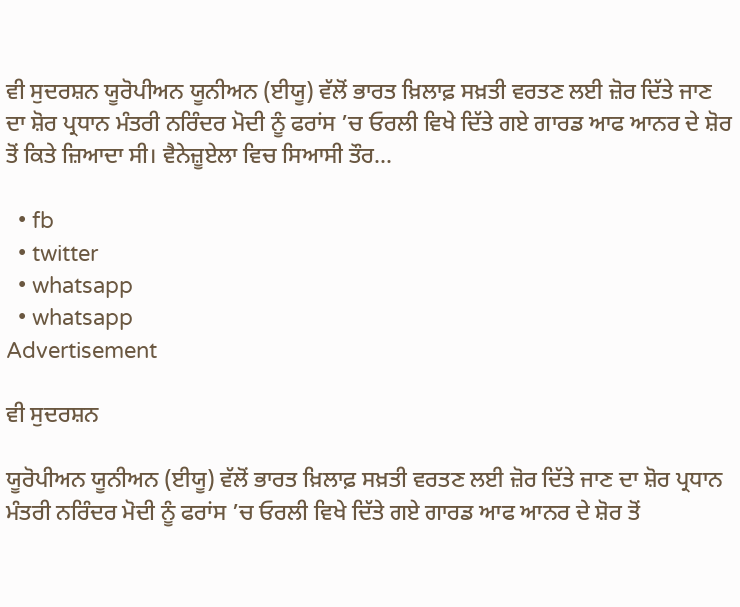ਵੀ ਸੁਦਰਸ਼ਨ ਯੂਰੋਪੀਅਨ ਯੂਨੀਅਨ (ਈਯੂ) ਵੱਲੋਂ ਭਾਰਤ ਖ਼ਿਲਾਫ਼ ਸਖ਼ਤੀ ਵਰਤਣ ਲਈ ਜ਼ੋਰ ਦਿੱਤੇ ਜਾਣ ਦਾ ਸ਼ੋਰ ਪ੍ਰਧਾਨ ਮੰਤਰੀ ਨਰਿੰਦਰ ਮੋਦੀ ਨੂੰ ਫਰਾਂਸ ’ਚ ਓਰਲੀ ਵਿਖੇ ਦਿੱਤੇ ਗਏ ਗਾਰਡ ਆਫ ਆਨਰ ਦੇ ਸ਼ੋਰ ਤੋਂ ਕਿਤੇ ਜ਼ਿਆਦਾ ਸੀ। ਵੈਨੇਜ਼ੂਏਲਾ ਵਿਚ ਸਿਆਸੀ ਤੌਰ...

  • fb
  • twitter
  • whatsapp
  • whatsapp
Advertisement

ਵੀ ਸੁਦਰਸ਼ਨ

ਯੂਰੋਪੀਅਨ ਯੂਨੀਅਨ (ਈਯੂ) ਵੱਲੋਂ ਭਾਰਤ ਖ਼ਿਲਾਫ਼ ਸਖ਼ਤੀ ਵਰਤਣ ਲਈ ਜ਼ੋਰ ਦਿੱਤੇ ਜਾਣ ਦਾ ਸ਼ੋਰ ਪ੍ਰਧਾਨ ਮੰਤਰੀ ਨਰਿੰਦਰ ਮੋਦੀ ਨੂੰ ਫਰਾਂਸ ’ਚ ਓਰਲੀ ਵਿਖੇ ਦਿੱਤੇ ਗਏ ਗਾਰਡ ਆਫ ਆਨਰ ਦੇ ਸ਼ੋਰ ਤੋਂ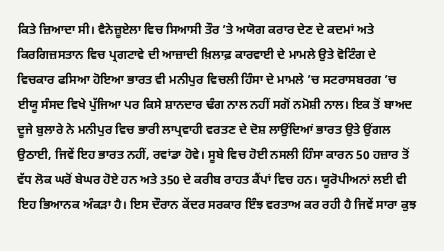ਕਿਤੇ ਜ਼ਿਆਦਾ ਸੀ। ਵੈਨੇਜ਼ੂਏਲਾ ਵਿਚ ਸਿਆਸੀ ਤੌਰ ’ਤੇ ਅਯੋਗ ਕਰਾਰ ਦੇਣ ਦੇ ਕਦਮਾਂ ਅਤੇ ਕਿਰਗਿਜ਼ਸਤਾਨ ਵਿਚ ਪ੍ਰਗਟਾਵੇ ਦੀ ਆਜ਼ਾਦੀ ਖ਼ਿਲਾਫ਼ ਕਾਰਵਾਈ ਦੇ ਮਾਮਲੇ ਉਤੇ ਵੋਟਿੰਗ ਦੇ ਵਿਚਕਾਰ ਫਸਿਆ ਹੋਇਆ ਭਾਰਤ ਵੀ ਮਨੀਪੁਰ ਵਿਚਲੀ ਹਿੰਸਾ ਦੇ ਮਾਮਲੇ ’ਚ ਸਟਰਾਸਬਰਗ ’ਚ ਈਯੂ ਸੰਸਦ ਵਿਖੇ ਪੁੱਜਿਆ ਪਰ ਕਿਸੇ ਸ਼ਾਨਦਾਰ ਢੰਗ ਨਾਲ ਨਹੀਂ ਸਗੋਂ ਨਮੋਸ਼ੀ ਨਾਲ। ਇਕ ਤੋਂ ਬਾਅਦ ਦੂਜੇ ਬੁਲਾਰੇ ਨੇ ਮਨੀਪੁਰ ਵਿਚ ਭਾਰੀ ਲਾਪ੍ਰਵਾਹੀ ਵਰਤਣ ਦੇ ਦੋਸ਼ ਲਾਉਂਦਿਆਂ ਭਾਰਤ ਉਤੇ ਉਂਗਲ ਉਠਾਈ, ਜਿਵੇਂ ਇਹ ਭਾਰਤ ਨਹੀਂ, ਰਵਾਂਡਾ ਹੋਵੇ। ਸੂਬੇ ਵਿਚ ਹੋਈ ਨਸਲੀ ਹਿੰਸਾ ਕਾਰਨ 50 ਹਜ਼ਾਰ ਤੋਂ ਵੱਧ ਲੋਕ ਘਰੋਂ ਬੇਘਰ ਹੋਏ ਹਨ ਅਤੇ 350 ਦੇ ਕਰੀਬ ਰਾਹਤ ਕੈਂਪਾਂ ਵਿਚ ਹਨ। ਯੂਰੋਪੀਅਨਾਂ ਲਈ ਵੀ ਇਹ ਭਿਆਨਕ ਅੰਕੜਾ ਹੈ। ਇਸ ਦੌਰਾਨ ਕੇਂਦਰ ਸਰਕਾਰ ਇੰਝ ਵਰਤਾਅ ਕਰ ਰਹੀ ਹੈ ਜਿਵੇਂ ਸਾਰਾ ਕੁਝ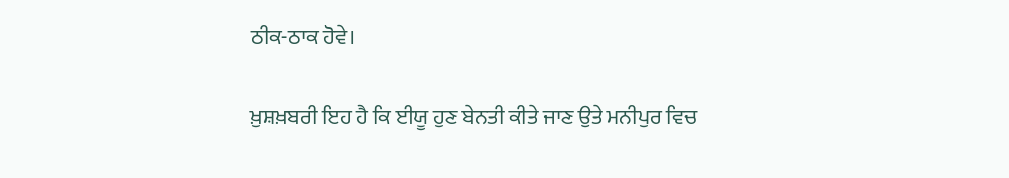ਠੀਕ-ਠਾਕ ਹੋਵੇ।

ਖ਼ੁਸ਼ਖ਼ਬਰੀ ਇਹ ਹੈ ਕਿ ਈਯੂ ਹੁਣ ਬੇਨਤੀ ਕੀਤੇ ਜਾਣ ਉਤੇ ਮਨੀਪੁਰ ਵਿਚ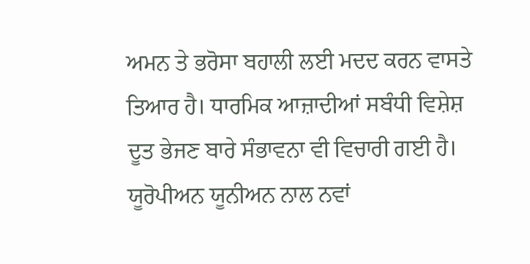ਅਮਨ ਤੇ ਭਰੋਸਾ ਬਹਾਲੀ ਲਈ ਮਦਦ ਕਰਨ ਵਾਸਤੇ ਤਿਆਰ ਹੈ। ਧਾਰਮਿਕ ਆਜ਼ਾਦੀਆਂ ਸਬੰਧੀ ਵਿਸ਼ੇਸ਼ ਦੂਤ ਭੇਜਣ ਬਾਰੇ ਸੰਭਾਵਨਾ ਵੀ ਵਿਚਾਰੀ ਗਈ ਹੈ। ਯੂਰੋਪੀਅਨ ਯੂਨੀਅਨ ਨਾਲ ਨਵਾਂ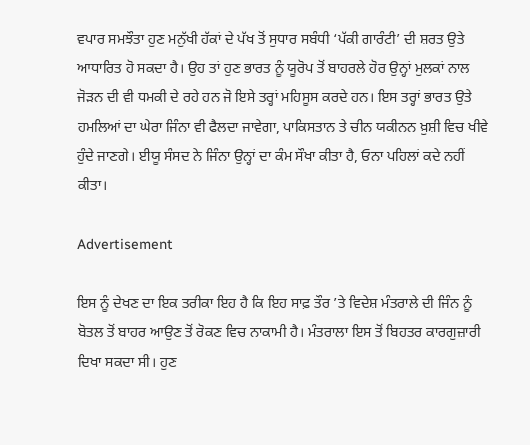ਵਪਾਰ ਸਮਝੌਤਾ ਹੁਣ ਮਨੁੱਖੀ ਹੱਕਾਂ ਦੇ ਪੱਖ ਤੋਂ ਸੁਧਾਰ ਸਬੰਧੀ ‘ਪੱਕੀ ਗਾਰੰਟੀ’ ਦੀ ਸ਼ਰਤ ਉਤੇ ਆਧਾਰਿਤ ਹੋ ਸਕਦਾ ਹੈ। ਉਹ ਤਾਂ ਹੁਣ ਭਾਰਤ ਨੂੰ ਯੂਰੋਪ ਤੋਂ ਬਾਹਰਲੇ ਹੋਰ ਉਨ੍ਹਾਂ ਮੁਲਕਾਂ ਨਾਲ ਜੋੜਨ ਦੀ ਵੀ ਧਮਕੀ ਦੇ ਰਹੇ ਹਨ ਜੋ ਇਸੇ ਤਰ੍ਹਾਂ ਮਹਿਸੂਸ ਕਰਦੇ ਹਨ। ਇਸ ਤਰ੍ਹਾਂ ਭਾਰਤ ਉਤੇ ਹਮਲਿਆਂ ਦਾ ਘੇਰਾ ਜਿੰਨਾ ਵੀ ਫੈਲਦਾ ਜਾਵੇਗਾ, ਪਾਕਿਸਤਾਨ ਤੇ ਚੀਨ ਯਕੀਨਨ ਖ਼ੁਸ਼ੀ ਵਿਚ ਖੀਵੇ ਹੁੰਦੇ ਜਾਣਗੇ। ਈਯੂ ਸੰਸਦ ਨੇ ਜਿੰਨਾ ਉਨ੍ਹਾਂ ਦਾ ਕੰਮ ਸੌਖਾ ਕੀਤਾ ਹੈ, ਓਨਾ ਪਹਿਲਾਂ ਕਦੇ ਨਹੀਂ ਕੀਤਾ।

Advertisement

ਇਸ ਨੂੰ ਦੇਖਣ ਦਾ ਇਕ ਤਰੀਕਾ ਇਹ ਹੈ ਕਿ ਇਹ ਸਾਫ਼ ਤੌਰ ’ਤੇ ਵਿਦੇਸ਼ ਮੰਤਰਾਲੇ ਦੀ ਜਿੰਨ ਨੂੰ ਬੋਤਲ ਤੋਂ ਬਾਹਰ ਆਉਣ ਤੋਂ ਰੋਕਣ ਵਿਚ ਨਾਕਾਮੀ ਹੈ। ਮੰਤਰਾਲਾ ਇਸ ਤੋਂ ਬਿਹਤਰ ਕਾਰਗੁਜ਼ਾਰੀ ਦਿਖਾ ਸਕਦਾ ਸੀ। ਹੁਣ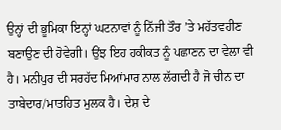ਉਨ੍ਹਾਂ ਦੀ ਭੂਮਿਕਾ ਇਨ੍ਹਾਂ ਘਟਨਾਵਾਂ ਨੂੰ ਨਿੱਜੀ ਤੌਰ ’ਤੇ ਮਹੱਤਵਹੀਣ ਬਣਾਉਣ ਦੀ ਹੋਵੇਗੀ। ਉਂਝ ਇਹ ਹਕੀਕਤ ਨੂੰ ਪਛਾਣਨ ਦਾ ਵੇਲਾ ਵੀ ਹੈ। ਮਨੀਪੁਰ ਦੀ ਸਰਹੱਦ ਮਿਆਂਮਾਰ ਨਾਲ ਲੱਗਦੀ ਹੈ ਜੋ ਚੀਨ ਦਾ ਤਾਬੇਦਾਰ/ਮਾਤਹਿਤ ਮੁਲਕ ਹੈ। ਦੇਸ਼ ਦੇ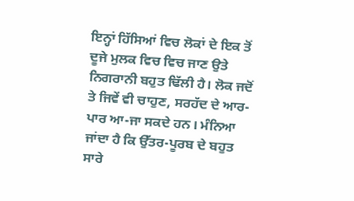ਇਨ੍ਹਾਂ ਹਿੱਸਿਆਂ ਵਿਚ ਲੋਕਾਂ ਦੇ ਇਕ ਤੋਂ ਦੂਜੇ ਮੁਲਕ ਵਿਚ ਵਿਚ ਜਾਣ ਉਤੇ ਨਿਗਰਾਨੀ ਬਹੁਤ ਢਿੱਲੀ ਹੈ। ਲੋਕ ਜਦੋਂ ਤੇ ਜਿਵੇਂ ਵੀ ਚਾਹੁਣ, ਸਰਹੱਦ ਦੇ ਆਰ-ਪਾਰ ਆ-ਜਾ ਸਕਦੇ ਹਨ। ਮੰਨਿਆ ਜਾਂਦਾ ਹੈ ਕਿ ਉੱਤਰ-ਪੂਰਬ ਦੇ ਬਹੁਤ ਸਾਰੇ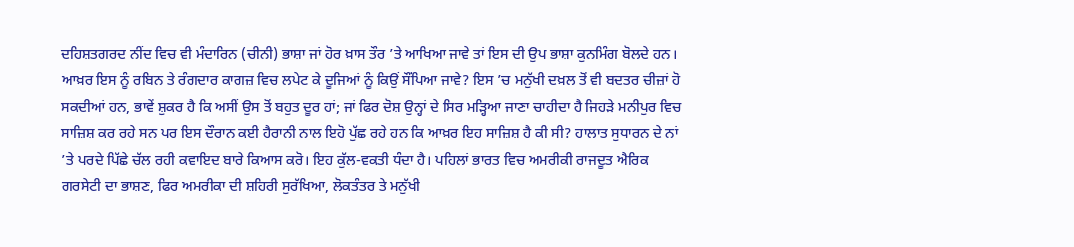ਦਹਿਸ਼ਤਗਰਦ ਨੀਂਦ ਵਿਚ ਵੀ ਮੰਦਾਰਿਨ (ਚੀਨੀ) ਭਾਸ਼ਾ ਜਾਂ ਹੋਰ ਖ਼ਾਸ ਤੌਰ ’ਤੇ ਆਖਿਆ ਜਾਵੇ ਤਾਂ ਇਸ ਦੀ ਉਪ ਭਾਸ਼ਾ ਕੁਨਮਿੰਗ ਬੋਲਦੇ ਹਨ। ਆਖ਼ਰ ਇਸ ਨੂੰ ਰਬਿਨ ਤੇ ਰੰਗਦਾਰ ਕਾਗਜ਼ ਵਿਚ ਲਪੇਟ ਕੇ ਦੂਜਿਆਂ ਨੂੰ ਕਿਉਂ ਸੌਂਪਿਆ ਜਾਵੇ? ਇਸ ’ਚ ਮਨੁੱਖੀ ਦਖ਼ਲ ਤੋਂ ਵੀ ਬਦਤਰ ਚੀਜ਼ਾਂ ਹੋ ਸਕਦੀਆਂ ਹਨ, ਭਾਵੇਂ ਸ਼ੁਕਰ ਹੈ ਕਿ ਅਸੀਂ ਉਸ ਤੋਂ ਬਹੁਤ ਦੂਰ ਹਾਂ; ਜਾਂ ਫਿਰ ਦੋਸ਼ ਉਨ੍ਹਾਂ ਦੇ ਸਿਰ ਮੜ੍ਹਿਆ ਜਾਣਾ ਚਾਹੀਦਾ ਹੈ ਜਿਹੜੇ ਮਨੀਪੁਰ ਵਿਚ ਸਾਜ਼ਿਸ਼ ਕਰ ਰਹੇ ਸਨ ਪਰ ਇਸ ਦੌਰਾਨ ਕਈ ਹੈਰਾਨੀ ਨਾਲ ਇਹੋ ਪੁੱਛ ਰਹੇ ਹਨ ਕਿ ਆਖ਼ਰ ਇਹ ਸਾਜ਼ਿਸ਼ ਹੈ ਕੀ ਸੀ? ਹਾਲਾਤ ਸੁਧਾਰਨ ਦੇ ਨਾਂ ’ਤੇ ਪਰਦੇ ਪਿੱਛੇ ਚੱਲ ਰਹੀ ਕਵਾਇਦ ਬਾਰੇ ਕਿਆਸ ਕਰੋ। ਇਹ ਕੁੱਲ-ਵਕਤੀ ਧੰਦਾ ਹੈ। ਪਹਿਲਾਂ ਭਾਰਤ ਵਿਚ ਅਮਰੀਕੀ ਰਾਜਦੂਤ ਐਰਿਕ ਗਰਸੇਟੀ ਦਾ ਭਾਸ਼ਣ, ਫਿਰ ਅਮਰੀਕਾ ਦੀ ਸ਼ਹਿਰੀ ਸੁਰੱਖਿਆ, ਲੋਕਤੰਤਰ ਤੇ ਮਨੁੱਖੀ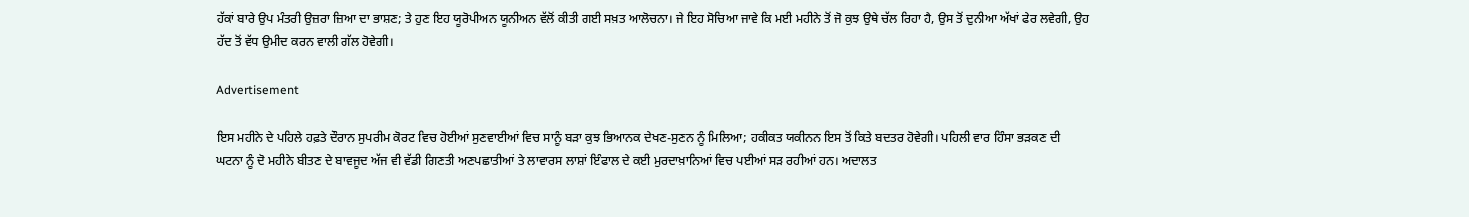ਹੱਕਾਂ ਬਾਰੇ ਉਪ ਮੰਤਰੀ ਉਜ਼ਰਾ ਜ਼ਿਆ ਦਾ ਭਾਸ਼ਣ; ਤੇ ਹੁਣ ਇਹ ਯੂਰੋਪੀਅਨ ਯੂਨੀਅਨ ਵੱਲੋਂ ਕੀਤੀ ਗਈ ਸਖ਼ਤ ਆਲੋਚਨਾ। ਜੇ ਇਹ ਸੋਚਿਆ ਜਾਵੇ ਕਿ ਮਈ ਮਹੀਨੇ ਤੋਂ ਜੋ ਕੁਝ ਉਥੇ ਚੱਲ ਰਿਹਾ ਹੈ, ਉਸ ਤੋਂ ਦੁਨੀਆ ਅੱਖਾਂ ਫੇਰ ਲਵੇਗੀ, ਉਹ ਹੱਦ ਤੋਂ ਵੱਧ ਉਮੀਦ ਕਰਨ ਵਾਲੀ ਗੱਲ ਹੋਵੇਗੀ।

Advertisement

ਇਸ ਮਹੀਨੇ ਦੇ ਪਹਿਲੇ ਹਫ਼ਤੇ ਦੌਰਾਨ ਸੁਪਰੀਮ ਕੋਰਟ ਵਿਚ ਹੋਈਆਂ ਸੁਣਵਾਈਆਂ ਵਿਚ ਸਾਨੂੰ ਬੜਾ ਕੁਝ ਭਿਆਨਕ ਦੇਖਣ-ਸੁਣਨ ਨੂੰ ਮਿਲਿਆ; ਹਕੀਕਤ ਯਕੀਨਨ ਇਸ ਤੋਂ ਕਿਤੇ ਬਦਤਰ ਹੋਵੇਗੀ। ਪਹਿਲੀ ਵਾਰ ਹਿੰਸਾ ਭੜਕਣ ਦੀ ਘਟਨਾ ਨੂੰ ਦੋ ਮਹੀਨੇ ਬੀਤਣ ਦੇ ਬਾਵਜੂਦ ਅੱਜ ਵੀ ਵੱਡੀ ਗਿਣਤੀ ਅਣਪਛਾਤੀਆਂ ਤੇ ਲਾਵਾਰਸ ਲਾਸ਼ਾਂ ਇੰਫਾਲ ਦੇ ਕਈ ਮੁਰਦਾਖ਼ਾਨਿਆਂ ਵਿਚ ਪਈਆਂ ਸੜ ਰਹੀਆਂ ਹਨ। ਅਦਾਲਤ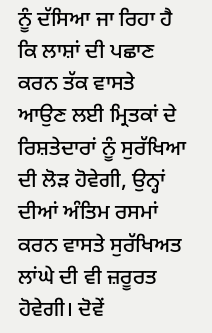ਨੂੰ ਦੱਸਿਆ ਜਾ ਰਿਹਾ ਹੈ ਕਿ ਲਾਸ਼ਾਂ ਦੀ ਪਛਾਣ ਕਰਨ ਤੱਕ ਵਾਸਤੇ ਆਉਣ ਲਈ ਮ੍ਰਿਤਕਾਂ ਦੇ ਰਿਸ਼ਤੇਦਾਰਾਂ ਨੂੰ ਸੁਰੱਖਿਆ ਦੀ ਲੋੜ ਹੋਵੇਗੀ, ਉਨ੍ਹਾਂ ਦੀਆਂ ਅੰਤਿਮ ਰਸਮਾਂ ਕਰਨ ਵਾਸਤੇ ਸੁਰੱਖਿਅਤ ਲਾਂਘੇ ਦੀ ਵੀ ਜ਼ਰੂਰਤ ਹੋਵੇਗੀ। ਦੋਵੇਂ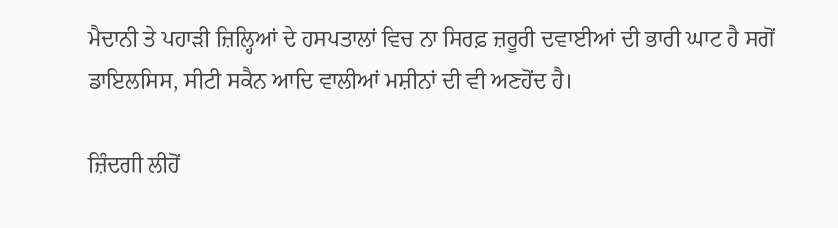ਮੈਦਾਨੀ ਤੇ ਪਹਾੜੀ ਜ਼ਿਲ੍ਹਿਆਂ ਦੇ ਹਸਪਤਾਲਾਂ ਵਿਚ ਨਾ ਸਿਰਫ਼ ਜ਼ਰੂਰੀ ਦਵਾਈਆਂ ਦੀ ਭਾਰੀ ਘਾਟ ਹੈ ਸਗੋਂ ਡਾਇਲਸਿਸ, ਸੀਟੀ ਸਕੈਨ ਆਦਿ ਵਾਲੀਆਂ ਮਸ਼ੀਨਾਂ ਦੀ ਵੀ ਅਣਹੋਂਦ ਹੈ।

ਜ਼ਿੰਦਗੀ ਲੀਹੋਂ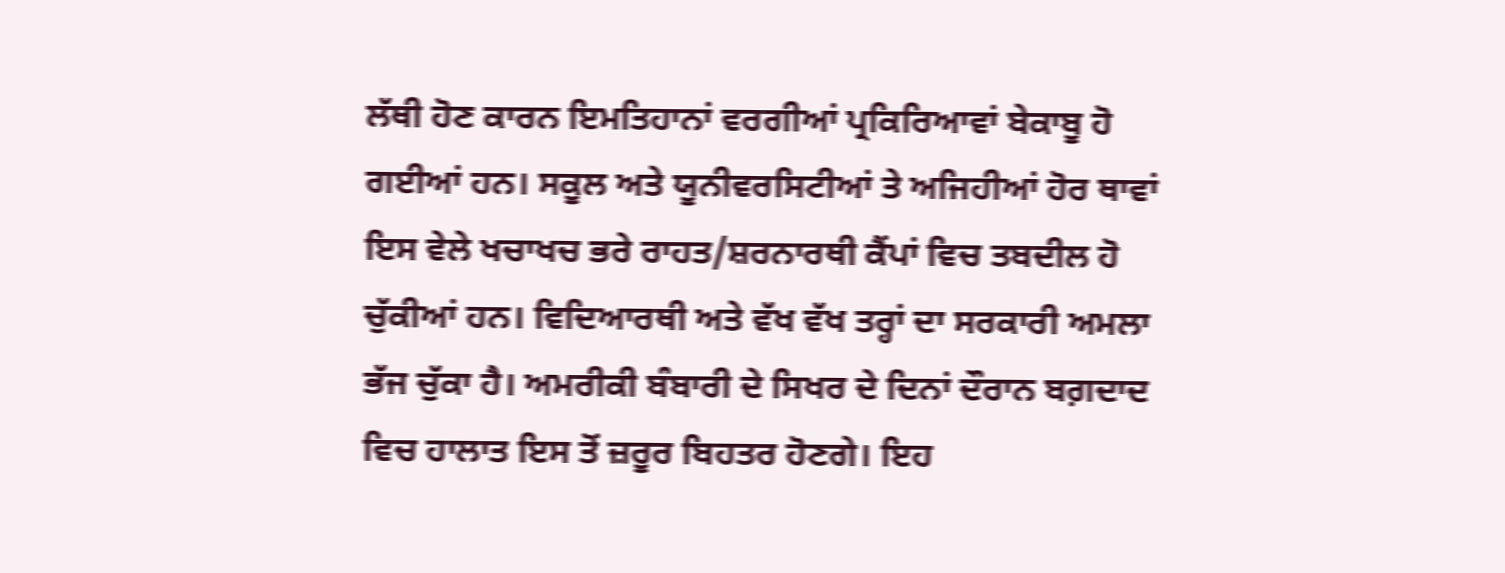ਲੱਥੀ ਹੋਣ ਕਾਰਨ ਇਮਤਿਹਾਨਾਂ ਵਰਗੀਆਂ ਪ੍ਰਕਿਰਿਆਵਾਂ ਬੇਕਾਬੂ ਹੋ ਗਈਆਂ ਹਨ। ਸਕੂਲ ਅਤੇ ਯੂਨੀਵਰਸਿਟੀਆਂ ਤੇ ਅਜਿਹੀਆਂ ਹੋਰ ਥਾਵਾਂ ਇਸ ਵੇਲੇ ਖਚਾਖਚ ਭਰੇ ਰਾਹਤ/ਸ਼ਰਨਾਰਥੀ ਕੈਂਪਾਂ ਵਿਚ ਤਬਦੀਲ ਹੋ ਚੁੱਕੀਆਂ ਹਨ। ਵਿਦਿਆਰਥੀ ਅਤੇ ਵੱਖ ਵੱਖ ਤਰ੍ਹਾਂ ਦਾ ਸਰਕਾਰੀ ਅਮਲਾ ਭੱਜ ਚੁੱਕਾ ਹੈ। ਅਮਰੀਕੀ ਬੰਬਾਰੀ ਦੇ ਸਿਖਰ ਦੇ ਦਿਨਾਂ ਦੌਰਾਨ ਬਗ਼ਦਾਦ ਵਿਚ ਹਾਲਾਤ ਇਸ ਤੋਂ ਜ਼ਰੂਰ ਬਿਹਤਰ ਹੋਣਗੇ। ਇਹ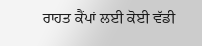ਰਾਹਤ ਕੈਂਪਾਂ ਲਈ ਕੋਈ ਵੱਡੀ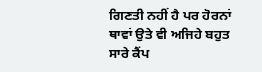ਗਿਣਤੀ ਨਹੀਂ ਹੈ ਪਰ ਹੋਰਨਾਂ ਥਾਵਾਂ ਉਤੇ ਵੀ ਅਜਿਹੇ ਬਹੁਤ ਸਾਰੇ ਕੈਂਪ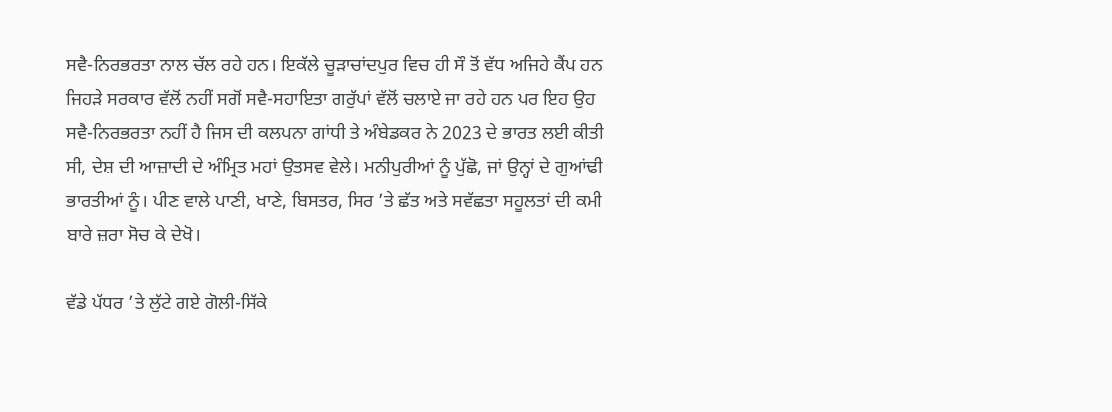ਸਵੈ-ਨਿਰਭਰਤਾ ਨਾਲ ਚੱਲ ਰਹੇ ਹਨ। ਇਕੱਲੇ ਚੂੜਾਚਾਂਦਪੁਰ ਵਿਚ ਹੀ ਸੌ ਤੋਂ ਵੱਧ ਅਜਿਹੇ ਕੈਂਪ ਹਨ ਜਿਹੜੇ ਸਰਕਾਰ ਵੱਲੋਂ ਨਹੀਂ ਸਗੋਂ ਸਵੈ-ਸਹਾਇਤਾ ਗਰੁੱਪਾਂ ਵੱਲੋਂ ਚਲਾਏ ਜਾ ਰਹੇ ਹਨ ਪਰ ਇਹ ਉਹ ਸਵੈ-ਨਿਰਭਰਤਾ ਨਹੀਂ ਹੈ ਜਿਸ ਦੀ ਕਲਪਨਾ ਗਾਂਧੀ ਤੇ ਅੰਬੇਡਕਰ ਨੇ 2023 ਦੇ ਭਾਰਤ ਲਈ ਕੀਤੀ ਸੀ, ਦੇਸ਼ ਦੀ ਆਜ਼ਾਦੀ ਦੇ ਅੰਮ੍ਰਿਤ ਮਹਾਂ ਉਤਸਵ ਵੇਲੇ। ਮਨੀਪੁਰੀਆਂ ਨੂੰ ਪੁੱਛੋ, ਜਾਂ ਉਨ੍ਹਾਂ ਦੇ ਗੁਆਂਢੀ ਭਾਰਤੀਆਂ ਨੂੰ। ਪੀਣ ਵਾਲੇ ਪਾਣੀ, ਖਾਣੇ, ਬਿਸਤਰ, ਸਿਰ ’ਤੇ ਛੱਤ ਅਤੇ ਸਵੱਛਤਾ ਸਹੂਲਤਾਂ ਦੀ ਕਮੀ ਬਾਰੇ ਜ਼ਰਾ ਸੋਚ ਕੇ ਦੇਖੋ।

ਵੱਡੇ ਪੱਧਰ ’ਤੇ ਲੁੱਟੇ ਗਏ ਗੋਲੀ-ਸਿੱਕੇ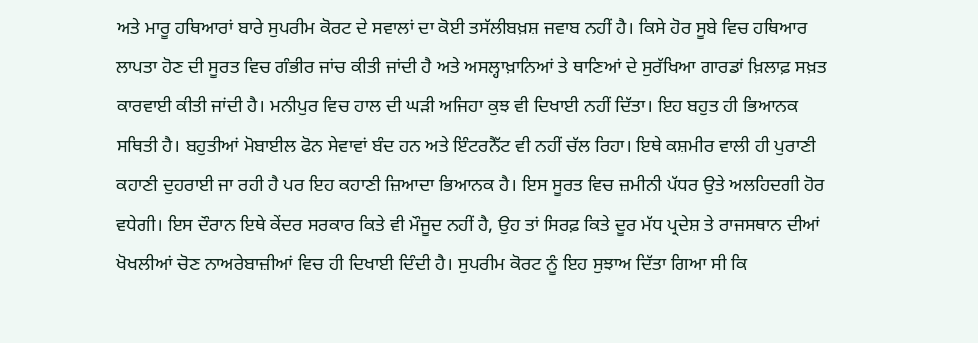ਅਤੇ ਮਾਰੂ ਹਥਿਆਰਾਂ ਬਾਰੇ ਸੁਪਰੀਮ ਕੋਰਟ ਦੇ ਸਵਾਲਾਂ ਦਾ ਕੋਈ ਤਸੱਲੀਬਖ਼ਸ਼ ਜਵਾਬ ਨਹੀਂ ਹੈ। ਕਿਸੇ ਹੋਰ ਸੂਬੇ ਵਿਚ ਹਥਿਆਰ ਲਾਪਤਾ ਹੋਣ ਦੀ ਸੂਰਤ ਵਿਚ ਗੰਭੀਰ ਜਾਂਚ ਕੀਤੀ ਜਾਂਦੀ ਹੈ ਅਤੇ ਅਸਲ੍ਹਾਖ਼ਾਨਿਆਂ ਤੇ ਥਾਣਿਆਂ ਦੇ ਸੁਰੱਖਿਆ ਗਾਰਡਾਂ ਖ਼ਿਲਾਫ਼ ਸਖ਼ਤ ਕਾਰਵਾਈ ਕੀਤੀ ਜਾਂਦੀ ਹੈ। ਮਨੀਪੁਰ ਵਿਚ ਹਾਲ ਦੀ ਘੜੀ ਅਜਿਹਾ ਕੁਝ ਵੀ ਦਿਖਾਈ ਨਹੀਂ ਦਿੱਤਾ। ਇਹ ਬਹੁਤ ਹੀ ਭਿਆਨਕ ਸਥਿਤੀ ਹੈ। ਬਹੁਤੀਆਂ ਮੋਬਾਈਲ ਫੋਨ ਸੇਵਾਵਾਂ ਬੰਦ ਹਨ ਅਤੇ ਇੰਟਰਨੈੱਟ ਵੀ ਨਹੀਂ ਚੱਲ ਰਿਹਾ। ਇਥੇ ਕਸ਼ਮੀਰ ਵਾਲੀ ਹੀ ਪੁਰਾਣੀ ਕਹਾਣੀ ਦੁਹਰਾਈ ਜਾ ਰਹੀ ਹੈ ਪਰ ਇਹ ਕਹਾਣੀ ਜ਼ਿਆਦਾ ਭਿਆਨਕ ਹੈ। ਇਸ ਸੂਰਤ ਵਿਚ ਜ਼ਮੀਨੀ ਪੱਧਰ ਉਤੇ ਅਲਹਿਦਗੀ ਹੋਰ ਵਧੇਗੀ। ਇਸ ਦੌਰਾਨ ਇਥੇ ਕੇਂਦਰ ਸਰਕਾਰ ਕਿਤੇ ਵੀ ਮੌਜੂਦ ਨਹੀਂ ਹੈ, ਉਹ ਤਾਂ ਸਿਰਫ਼ ਕਿਤੇ ਦੂਰ ਮੱਧ ਪ੍ਰਦੇਸ਼ ਤੇ ਰਾਜਸਥਾਨ ਦੀਆਂ ਖੋਖਲੀਆਂ ਚੋਣ ਨਾਅਰੇਬਾਜ਼ੀਆਂ ਵਿਚ ਹੀ ਦਿਖਾਈ ਦਿੰਦੀ ਹੈ। ਸੁਪਰੀਮ ਕੋਰਟ ਨੂੰ ਇਹ ਸੁਝਾਅ ਦਿੱਤਾ ਗਿਆ ਸੀ ਕਿ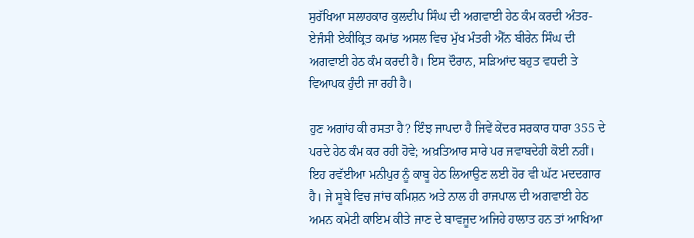ਸੁਰੱਖਿਆ ਸਲਾਹਕਾਰ ਕੁਲਦੀਪ ਸਿੰਘ ਦੀ ਅਗਵਾਈ ਹੇਠ ਕੰਮ ਕਰਦੀ ਅੰਤਰ-ਏਜੰਸੀ ਏਕੀਕ੍ਰਿਤ ਕਮਾਂਡ ਅਸਲ ਵਿਚ ਮੁੱਖ ਮੰਤਰੀ ਐੱਨ ਬੀਰੇਨ ਸਿੰਘ ਦੀ ਅਗਵਾਈ ਹੇਠ ਕੰਮ ਕਰਦੀ ਹੈ। ਇਸ ਦੌਰਾਨ, ਸੜਿਆਂਦ ਬਹੁਤ ਵਧਦੀ ਤੇ ਵਿਆਪਕ ਹੁੰਦੀ ਜਾ ਰਹੀ ਹੈ।

ਹੁਣ ਅਗਾਂਹ ਕੀ ਰਸਤਾ ਹੈ? ਇੰਝ ਜਾਪਦਾ ਹੈ ਜਿਵੇਂ ਕੇਂਦਰ ਸਰਕਾਰ ਧਾਰਾ 355 ਦੇ ਪਰਦੇ ਹੇਠ ਕੰਮ ਕਰ ਰਹੀ ਹੋਵੇ; ਅਖ਼ਤਿਆਰ ਸਾਰੇ ਪਰ ਜਵਾਬਦੇਹੀ ਕੋਈ ਨਹੀਂ। ਇਹ ਰਵੱਈਆ ਮਨੀਪੁਰ ਨੂੰ ਕਾਬੂ ਹੇਠ ਲਿਆਉਣ ਲਈ ਹੋਰ ਵੀ ਘੱਟ ਮਦਦਗਾਰ ਹੈ। ਜੇ ਸੂਬੇ ਵਿਚ ਜਾਂਚ ਕਮਿਸ਼ਨ ਅਤੇ ਨਾਲ ਹੀ ਰਾਜਪਾਲ ਦੀ ਅਗਵਾਈ ਹੇਠ ਅਮਨ ਕਮੇਟੀ ਕਾਇਮ ਕੀਤੇ ਜਾਣ ਦੇ ਬਾਵਜੂਦ ਅਜਿਹੇ ਹਾਲਾਤ ਹਨ ਤਾਂ ਆਖਿਆ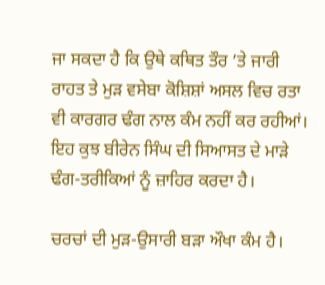ਜਾ ਸਕਦਾ ਹੈ ਕਿ ਉਥੇ ਕਥਿਤ ਤੌਰ ’ਤੇ ਜਾਰੀ ਰਾਹਤ ਤੇ ਮੁੜ ਵਸੇਬਾ ਕੋਸ਼ਿਸ਼ਾਂ ਅਸਲ ਵਿਚ ਰਤਾ ਵੀ ਕਾਰਗਰ ਢੰਗ ਨਾਲ ਕੰਮ ਨਹੀਂ ਕਰ ਰਹੀਆਂ। ਇਹ ਕੁਝ ਬੀਰੇਨ ਸਿੰਘ ਦੀ ਸਿਆਸਤ ਦੇ ਮਾੜੇ ਢੰਗ-ਤਰੀਕਿਆਂ ਨੂੰ ਜ਼ਾਹਿਰ ਕਰਦਾ ਹੈ।

ਚਰਚਾਂ ਦੀ ਮੁੜ-ਉਸਾਰੀ ਬੜਾ ਔਖਾ ਕੰਮ ਹੈ।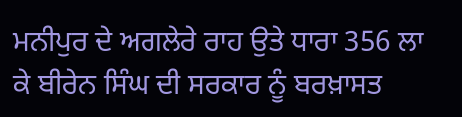ਮਨੀਪੁਰ ਦੇ ਅਗਲੇਰੇ ਰਾਹ ਉਤੇ ਧਾਰਾ 356 ਲਾ ਕੇ ਬੀਰੇਨ ਸਿੰਘ ਦੀ ਸਰਕਾਰ ਨੂੰ ਬਰਖ਼ਾਸਤ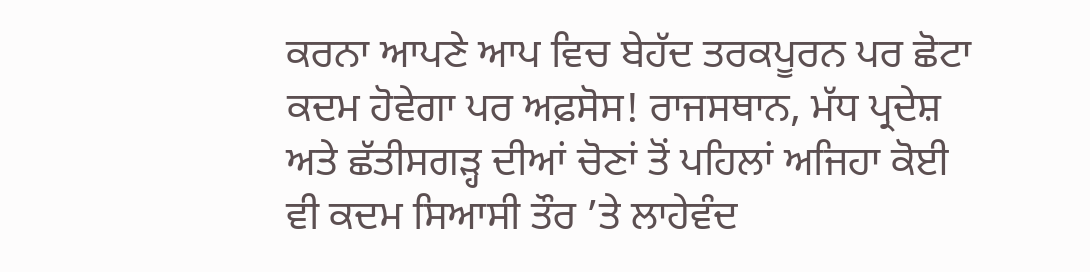ਕਰਨਾ ਆਪਣੇ ਆਪ ਵਿਚ ਬੇਹੱਦ ਤਰਕਪੂਰਨ ਪਰ ਛੋਟਾ ਕਦਮ ਹੋਵੇਗਾ ਪਰ ਅਫ਼ਸੋਸ! ਰਾਜਸਥਾਨ, ਮੱਧ ਪ੍ਰਦੇਸ਼ ਅਤੇ ਛੱਤੀਸਗੜ੍ਹ ਦੀਆਂ ਚੋਣਾਂ ਤੋਂ ਪਹਿਲਾਂ ਅਜਿਹਾ ਕੋਈ ਵੀ ਕਦਮ ਸਿਆਸੀ ਤੌਰ ’ਤੇ ਲਾਹੇਵੰਦ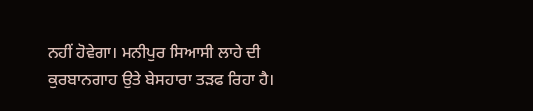ਨਹੀਂ ਹੋਵੇਗਾ। ਮਨੀਪੁਰ ਸਿਆਸੀ ਲਾਹੇ ਦੀ ਕੁਰਬਾਨਗਾਹ ਉਤੇ ਬੇਸਹਾਰਾ ਤੜਫ ਰਿਹਾ ਹੈ।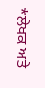*ਲੇਖਕ ਅਤੇ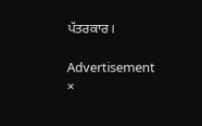ਪੱਤਰਕਾਰ।

Advertisement
×